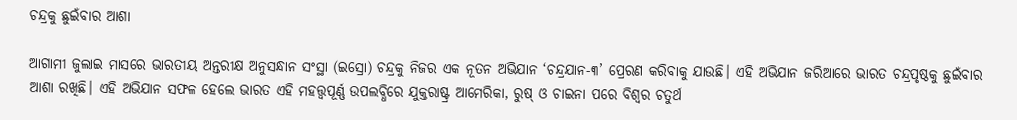ଚନ୍ଦ୍ରକୁ ଛୁଇଁବାର ଆଶା

ଆଗାମୀ ଜୁଲାଇ ମାସରେ ଭାରତୀୟ ଅନ୍ତରୀକ୍ଷ ଅନୁସନ୍ଧାନ ସଂସ୍ଥା (ଇସ୍ରୋ) ଚନ୍ଦ୍ରକୁ ନିଜର ଏକ ନୂତନ ଅଭିଯାନ ‘ଚନ୍ଦ୍ରଯାନ-୩’ ପ୍ରେରଣ କରିବାକୁ ଯାଉଛି। ଏହି ଅଭିଯାନ ଜରିଆରେ ଭାରତ ଚନ୍ଦ୍ରପୃଷ୍ଠକୁ ଛୁଇଁବାର ଆଶା ରଖିଛି। ଏହି ଅଭିଯାନ ସଫଳ ହେଲେ ଭାରତ ଏହି ମହତ୍ତ୍ୱପୂର୍ଣ୍ଣ ଉପଲବ୍ଧିରେ ଯୁକ୍ତରାଷ୍ଟ୍ର ଆମେରିକା, ରୁଷ୍‌ ଓ ଚାଇନା ପରେ ବିଶ୍ୱର ଚତୁର୍ଥ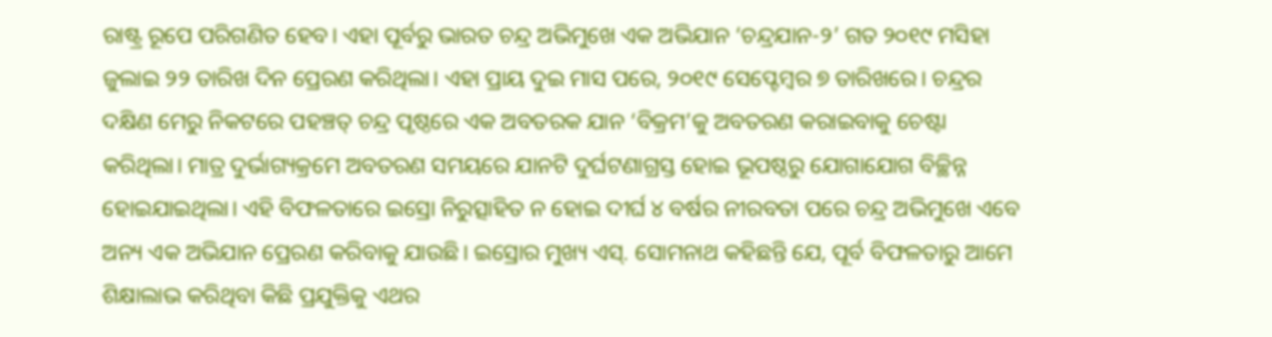ରାଷ୍ଟ୍ର ରୂପେ ପରିଗଣିତ ହେବ। ଏହା ପୂର୍ବରୁ ଭାରତ ଚନ୍ଦ୍ର ଅଭିମୁଖେ ଏକ ଅଭିଯାନ ‘ଚନ୍ଦ୍ରଯାନ-୨’ ଗତ ୨୦୧୯ ମସିହା ଜୁଲାଇ ୨୨ ତାରିଖ ଦିନ ପ୍ରେରଣ କରିଥିଲା। ଏହା ପ୍ରାୟ ଦୁଇ ମାସ ପରେ, ୨୦୧୯ ସେପ୍ଟେମ୍ବର ୭ ତାରିଖରେ। ଚନ୍ଦ୍ରର ଦକ୍ଷିଣ ମେରୁ ନିକଟରେ ପହଞ୍ଚତ୍ ଚନ୍ଦ୍ର ପୃଷ୍ଠରେ ଏକ ଅବତରକ ଯାନ ‘ବିକ୍ରମ’କୁ ଅବତରଣ କରାଇବାକୁ ଚେଷ୍ଟା କରିଥିଲା। ମାତ୍ର ଦୁର୍ଭାଗ୍ୟକ୍ରମେ ଅବତରଣ ସମୟରେ ଯାନଟି ଦୁର୍ଘଟଣାଗ୍ରସ୍ତ ହୋଇ ଭୂପଷ୍ଠରୁ ଯୋଗାଯୋଗ ବିଚ୍ଛିନ୍ନ ହୋଇଯାଇଥିଲା। ଏହି ବିଫଳତାରେ ଇସ୍ରୋ ନିରୁତ୍ସାହିତ ନ ହୋଇ ଦୀର୍ଘ ୪ ବର୍ଷର ନୀରବତା ପରେ ଚନ୍ଦ୍ର ଅଭିମୁଖେ ଏବେ ଅନ୍ୟ ଏକ ଅଭିଯାନ ପ୍ରେରଣ କରିବାକୁ ଯାଉଛି। ଇସ୍ରୋର ମୁଖ୍ୟ ଏସ୍‌. ସୋମନାଥ କହିଛନ୍ତି ଯେ, ପୂର୍ବ ବିଫଳତାରୁ ଆମେ ଶିକ୍ଷାଲାଭ କରିଥିବା କିଛି ପ୍ରଯୁକ୍ତିକୁ ଏଥର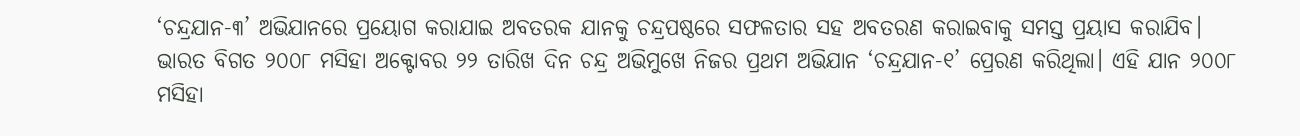‘ଚନ୍ଦ୍ରଯାନ-୩’ ଅଭିଯାନରେ ପ୍ରୟୋଗ କରାଯାଇ ଅବତରକ ଯାନକୁ ଚନ୍ଦ୍ରପଷ୍ଠରେ ସଫଳତାର ସହ ଅବତରଣ କରାଇବାକୁ ସମସ୍ତ ପ୍ରୟାସ କରାଯିବ।
ଭାରତ ବିଗତ ୨୦୦୮ ମସିହା ଅକ୍ଟୋବର ୨୨ ତାରିଖ ଦିନ ଚନ୍ଦ୍ର ଅଭିମୁଖେ ନିଜର ପ୍ରଥମ ଅଭିଯାନ ‘ଚନ୍ଦ୍ରଯାନ-୧’ ପ୍ରେରଣ କରିଥିଲା। ଏହି ଯାନ ୨୦୦୮ ମସିହା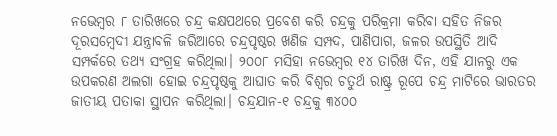ନଭେମ୍ବର ୮ ତାରିଖରେ ଚନ୍ଦ୍ର କକ୍ଷପଥରେ ପ୍ରବେଶ କରି ଚନ୍ଦ୍ରକୁ ପରିକ୍ରମା କରିବା ସହିତ ନିଜର ଦୂରସମ୍ବେଦୀ ଯନ୍ତ୍ରାବଳି ଜରିଆରେ ଚନ୍ଦ୍ରପୃଷ୍ଠର ଖଣିଜ ସମ୍ପଦ, ପାଣିପାଗ, ଜଳର ଉପସ୍ଥିତି ଆଦି ସମ୍ପର୍କରେ ତଥ୍ୟ ସଂଗ୍ରହ କରିଥିଲା। ୨୦୦୮ ମସିହା ନଭେମ୍ବର ୧୪ ତାରିଖ ଦିନ, ଏହି ଯାନରୁ ଏକ ଉପକରଣ ଅଲଗା ହୋଇ ଚନ୍ଦ୍ରପୃଷ୍ଠକୁ ଆଘାତ କରି ବିଶ୍ୱର ଚତୁର୍ଥ ରାଷ୍ଟ୍ର ରୂପେ ଚନ୍ଦ୍ର ମାଟିରେ ଭାରତର ଜାତୀୟ ପତାକା ସ୍ଥାପନ କରିଥିଲା। ଚନ୍ଦ୍ରଯାନ-୧ ଚନ୍ଦ୍ରକୁ ୩୪୦୦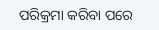ପରିକ୍ରମା କରିବା ପରେ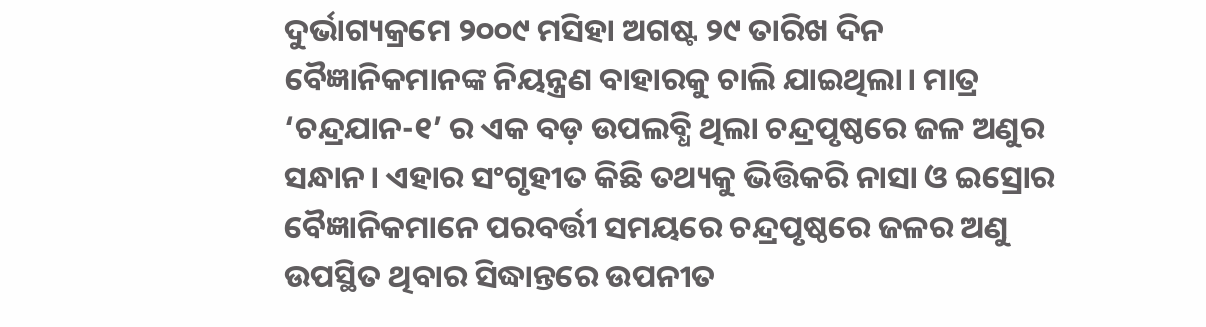ଦୁର୍ଭାଗ୍ୟକ୍ରମେ ୨୦୦୯ ମସିହା ଅଗଷ୍ଟ ୨୯ ତାରିଖ ଦିନ ବୈଜ୍ଞାନିକମାନଙ୍କ ନିୟନ୍ତ୍ରଣ ବାହାରକୁ ଚାଲି ଯାଇଥିଲା। ମାତ୍ର ‘ଚନ୍ଦ୍ରଯାନ-୧’ ର ଏକ ବଡ଼ ଉପଲବ୍ଧି ଥିଲା ଚନ୍ଦ୍ରପୃଷ୍ଠରେ ଜଳ ଅଣୁର ସନ୍ଧାନ। ଏହାର ସଂଗୃହୀତ କିଛି ତଥ୍ୟକୁ ଭିତ୍ତିକରି ନାସା ଓ ଇସ୍ରୋର ବୈଜ୍ଞାନିକମାନେ ପରବର୍ତ୍ତୀ ସମୟରେ ଚନ୍ଦ୍ରପୃଷ୍ଠରେ ଜଳର ଅଣୁ ଉପସ୍ଥିତ ଥିବାର ସିଦ୍ଧାନ୍ତରେ ଉପନୀତ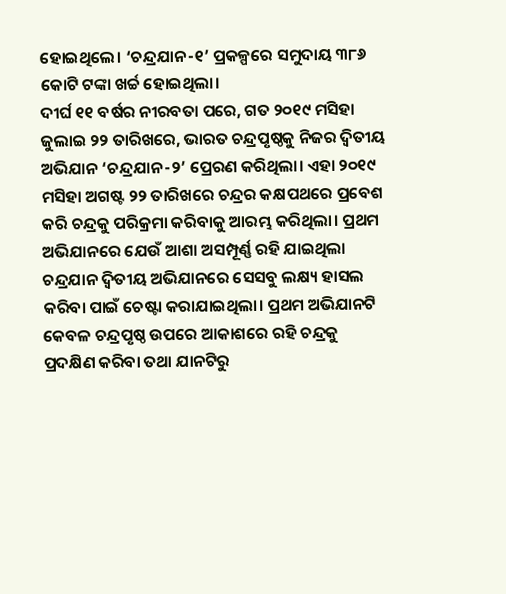ହୋଇଥିଲେ। ‘ଚନ୍ଦ୍ରଯାନ-୧’ ପ୍ରକଳ୍ପରେ ସମୁଦାୟ ୩୮୬ କୋଟି ଟଙ୍କା ଖର୍ଚ୍ଚ ହୋଇଥିଲା।
ଦୀର୍ଘ ୧୧ ବର୍ଷର ନୀରବତା ପରେ, ଗତ ୨୦୧୯ ମସିହା ଜୁଲାଇ ୨୨ ତାରିଖରେ, ଭାରତ ଚନ୍ଦ୍ରପୃଷ୍ଠକୁ ନିଜର ଦ୍ୱିତୀୟ ଅଭିଯାନ ‘ଚନ୍ଦ୍ରଯାନ-୨’ ପ୍ରେରଣ କରିଥିଲା। ଏହା ୨୦୧୯ ମସିହା ଅଗଷ୍ଟ ୨୨ ତାରିଖରେ ଚନ୍ଦ୍ରର କକ୍ଷପଥରେ ପ୍ରବେଶ କରି ଚନ୍ଦ୍ରକୁ ପରିକ୍ରମା କରିବାକୁ ଆରମ୍ଭ କରିଥିଲା। ପ୍ରଥମ ଅଭିଯାନରେ ଯେଉଁ ଆଶା ଅସମ୍ପୂର୍ଣ୍ଣ ରହି ଯାଇଥିଲା ଚନ୍ଦ୍ରଯାନ ଦ୍ୱିତୀୟ ଅଭିଯାନରେ ସେସବୁ ଲକ୍ଷ୍ୟ ହାସଲ କରିବା ପାଇଁ ଚେଷ୍ଟା କରାଯାଇଥିଲା। ପ୍ରଥମ ଅଭିଯାନଟି କେବଳ ଚନ୍ଦ୍ରପୃଷ୍ଠ ଉପରେ ଆକାଶରେ ରହି ଚନ୍ଦ୍ରକୁ ପ୍ରଦକ୍ଷିଣ କରିବା ତଥା ଯାନଟିରୁ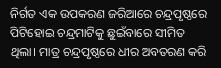ନିର୍ଗତ ଏକ ଉପକରଣ ଜରିଆରେ ଚନ୍ଦ୍ରପୃଷ୍ଠରେ ପିଟିହୋଇ ଚନ୍ଦ୍ରମାଟିକୁ ଛୁଇଁବାରେ ସୀମିତ ଥିଲା। ମାତ୍ର ଚନ୍ଦ୍ରପୃଷ୍ଠରେ ଧୀର ଅବତରଣ କରି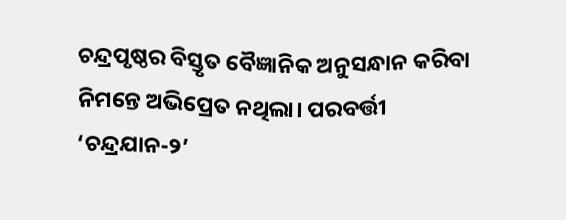ଚନ୍ଦ୍ରପୃଷ୍ଠର ବିସ୍ତୃତ ବୈଜ୍ଞାନିକ ଅନୁସନ୍ଧାନ କରିବା ନିମନ୍ତେ ଅଭିପ୍ରେତ ନଥିଲା। ପରବର୍ତ୍ତୀ ‘ଚନ୍ଦ୍ରଯାନ-୨’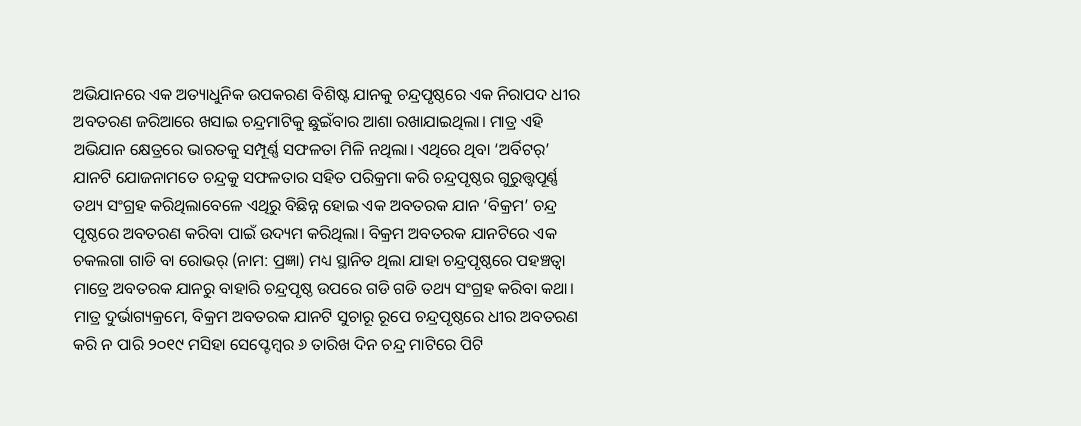ଅଭିଯାନରେ ଏକ ଅତ୍ୟାଧୁନିକ ଉପକରଣ ବିଶିଷ୍ଟ ଯାନକୁ ଚନ୍ଦ୍ରପୃଷ୍ଠରେ ଏକ ନିରାପଦ ଧୀର ଅବତରଣ ଜରିଆରେ ଖସାଇ ଚନ୍ଦ୍ରମାଟିକୁ ଛୁଇଁବାର ଆଶା ରଖାଯାଇଥିଲା। ମାତ୍ର ଏହି ଅଭିଯାନ କ୍ଷେତ୍ରରେ ଭାରତକୁ ସମ୍ପୂର୍ଣ୍ଣ ସଫଳତା ମିଳି ନଥିଲା। ଏଥିରେ ଥିବା ‘ଅର୍ବିଟର୍‌’ ଯାନଟି ଯୋଜନାମତେ ଚନ୍ଦ୍ରକୁ ସଫଳତାର ସହିତ ପରିକ୍ରମା କରି ଚନ୍ଦ୍ରପୃଷ୍ଠର ଗୁରୁତ୍ତ୍ୱପୂର୍ଣ୍ଣ ତଥ୍ୟ ସଂଗ୍ରହ କରିଥିଲାବେଳେ ଏଥିରୁ ବିଛିନ୍ନ ହୋଇ ଏକ ଅବତରକ ଯାନ ‘ବିକ୍ରମ’ ଚନ୍ଦ୍ର ପୃଷ୍ଠରେ ଅବତରଣ କରିବା ପାଇଁ ଉଦ୍ୟମ କରିଥିଲା। ବିକ୍ରମ ଅବତରକ ଯାନଟିରେ ଏକ ଚକଲଗା ଗାଡି ବା ରୋଭର୍‌ (ନାମ: ପ୍ରଜ୍ଞା) ମଧ୍ୟ ସ୍ଥାନିତ ଥିଲା ଯାହା ଚନ୍ଦ୍ରପୃଷ୍ଠରେ ପହଞ୍ଚତ୍ବା ମାତ୍ରେ ଅବତରକ ଯାନରୁ ବାହାରି ଚନ୍ଦ୍ରପୃଷ୍ଠ ଉପରେ ଗଡି ଗଡି ତଥ୍ୟ ସଂଗ୍ରହ କରିବା କଥା। ମାତ୍ର ଦୁର୍ଭାଗ୍ୟକ୍ରମେ, ବିକ୍ରମ ଅବତରକ ଯାନଟି ସୁଚାରୂ ରୂପେ ଚନ୍ଦ୍ରପୃଷ୍ଠରେ ଧୀର ଅବତରଣ କରି ନ ପାରି ୨୦୧୯ ମସିହା ସେପ୍ଟେମ୍ବର ୬ ତାରିଖ ଦିନ ଚନ୍ଦ୍ର ମାଟିରେ ପିଟି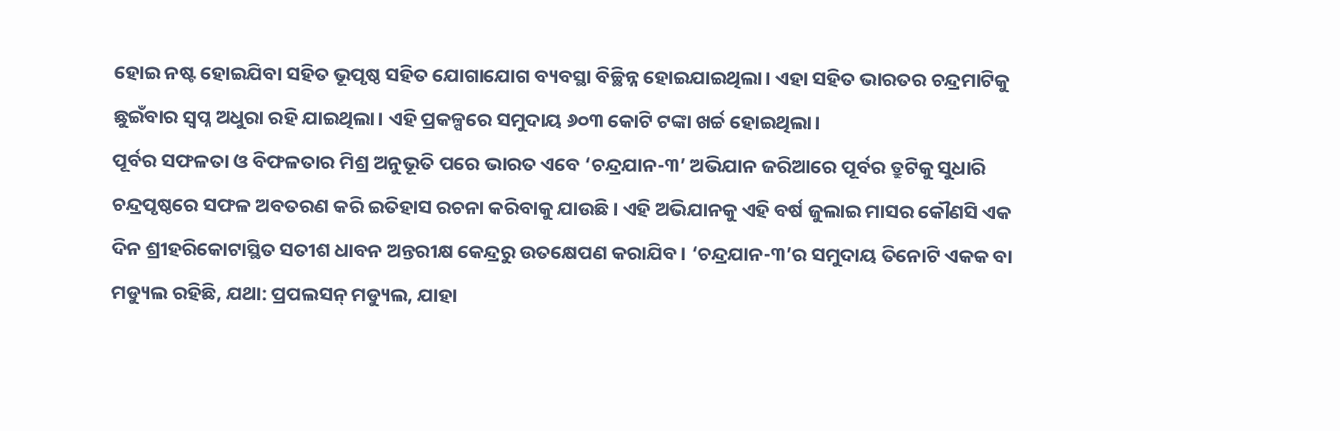ହୋଇ ନଷ୍ଟ ହୋଇଯିବା ସହିତ ଭୂପୃଷ୍ଠ ସହିତ ଯୋଗାଯୋଗ ବ୍ୟବସ୍ଥା ବିଚ୍ଛିନ୍ନ ହୋଇଯାଇଥିଲା। ଏହା ସହିତ ଭାରତର ଚନ୍ଦ୍ରମାଟିକୁ ଛୁଇଁବାର ସ୍ବପ୍ନ ଅଧୁରା ରହି ଯାଇଥିଲା। ଏହି ପ୍ରକଳ୍ପରେ ସମୁଦାୟ ୬୦୩ କୋଟି ଟଙ୍କା ଖର୍ଚ୍ଚ ହୋଇଥିଲା।
ପୂର୍ବର ସଫଳତା ଓ ବିଫଳତାର ମିଶ୍ର ଅନୁଭୂତି ପରେ ଭାରତ ଏବେ ‘ଚନ୍ଦ୍ରଯାନ-୩’ ଅଭିଯାନ ଜରିଆରେ ପୂର୍ବର ତ୍ରୁଟିକୁ ସୁଧାରି ଚନ୍ଦ୍ରପୃଷ୍ଠରେ ସଫଳ ଅବତରଣ କରି ଇତିହାସ ରଚନା କରିବାକୁ ଯାଉଛି। ଏହି ଅଭିଯାନକୁ ଏହି ବର୍ଷ ଜୁଲାଇ ମାସର କୌଣସି ଏକ ଦିନ ଶ୍ରୀହରିକୋଟାସ୍ଥିତ ସତୀଶ ଧାବନ ଅନ୍ତରୀକ୍ଷ କେନ୍ଦ୍ରରୁ ଉତକ୍ଷେପଣ କରାଯିବ। ‘ଚନ୍ଦ୍ରଯାନ-୩’ର ସମୁଦାୟ ତିନୋଟି ଏକକ ବା ମଡ୍ୟୁଲ ରହିଛି, ଯଥା: ପ୍ରପଲସନ୍‌ ମଡ୍ୟୁଲ, ଯାହା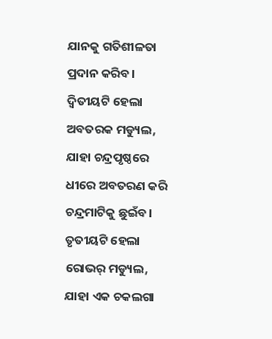ଯାନକୁ ଗତିଶୀଳତା ପ୍ରଦାନ କରିବ। ଦ୍ୱିତୀୟଟି ହେଲା ଅବତରକ ମଡ୍ୟୁଲ, ଯାହା ଚନ୍ଦ୍ରପୃଷ୍ଠରେ ଧୀରେ ଅବତରଣ କରି ଚନ୍ଦ୍ରମାଟିକୁ ଛୁଇଁବ। ତୃତୀୟଟି ହେଲା ରୋଭର୍‌ ମଡ୍ୟୁଲ, ଯାହା ଏକ ଚକଲଗା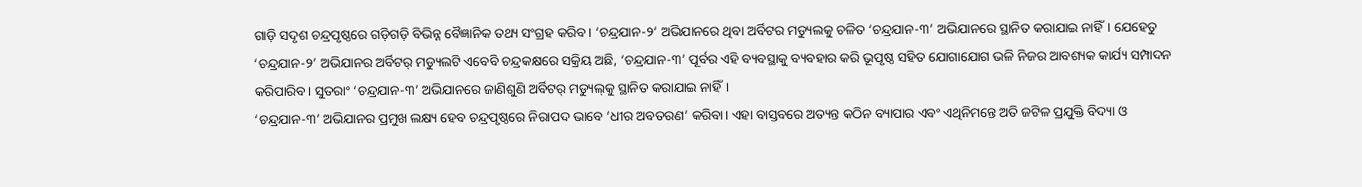ଗାଡ଼ି ସଦୃଶ ଚନ୍ଦ୍ରପୃଷ୍ଠରେ ଗଡ଼ିଗଡ଼ି ବିଭିନ୍ନ ବୈଜ୍ଞାନିକ ତଥ୍ୟ ସଂଗ୍ରହ କରିବ। ‘ଚନ୍ଦ୍ରଯାନ-୨’ ଅଭିଯାନରେ ଥିବା ଅର୍ବିଟର ମଡ୍ୟୁଲକୁ ଚଳିତ ‘ଚନ୍ଦ୍ରଯାନ-୩’ ଅଭିଯାନରେ ସ୍ଥାନିତ କରାଯାଇ ନାହିଁ। ଯେହେତୁ ‘ଚନ୍ଦ୍ରଯାନ-୨’ ଅଭିଯାନର ଅର୍ବିଟର୍‌ ମଡ୍ୟୁଲଟି ଏବେବି ଚନ୍ଦ୍ରକକ୍ଷରେ ସକ୍ରିୟ ଅଛି, ‘ଚନ୍ଦ୍ରଯାନ-୩’ ପୂର୍ବର ଏହି ବ୍ୟବସ୍ଥାକୁ ବ୍ୟବହାର କରି ଭୂପୃଷ୍ଠ ସହିତ ଯୋଗାଯୋଗ ଭଳି ନିଜର ଆବଶ୍ୟକ କାର୍ଯ୍ୟ ସମ୍ପାଦନ କରିପାରିବ। ସୁତରାଂ ‘ଚନ୍ଦ୍ରଯାନ-୩’ ଅଭିଯାନରେ ଜାଣିଶୁଣି ଅର୍ବିଟର୍‌ ମଡ୍ୟୁଲ୍‌କୁ ସ୍ଥାନିତ କରାଯାଇ ନାହିଁ।
‘ଚନ୍ଦ୍ରଯାନ-୩’ ଅଭିଯାନର ପ୍ରମୁଖ ଲକ୍ଷ୍ୟ ହେବ ଚନ୍ଦ୍ରପୃଷ୍ଠରେ ନିରାପଦ ଭାବେ ‘ଧୀର ଅବତରଣ’ କରିବା। ଏହା ବାସ୍ତବରେ ଅତ୍ୟନ୍ତ କଠିନ ବ୍ୟାପାର ଏବଂ ଏଥିନିମନ୍ତେ ଅତି ଜଟିଳ ପ୍ରଯୁକ୍ତି ବିଦ୍ୟା ଓ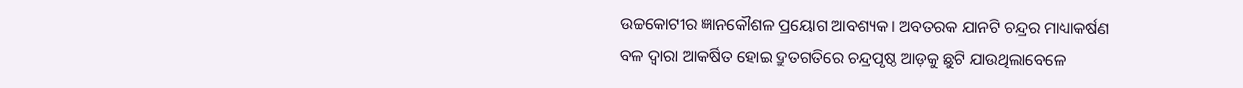ଉଚ୍ଚକୋଟୀର ଜ୍ଞାନକୌଶଳ ପ୍ରୟୋଗ ଆବଶ୍ୟକ। ଅବତରକ ଯାନଟି ଚନ୍ଦ୍ରର ମାଧ୍ୟାକର୍ଷଣ ବଳ ଦ୍ୱାରା ଆକର୍ଷିତ ହୋଇ ଦ୍ରୁତଗତିରେ ଚନ୍ଦ୍ରପୃଷ୍ଠ ଆଡ଼କୁ ଛୁଟି ଯାଉଥିଲାବେଳେ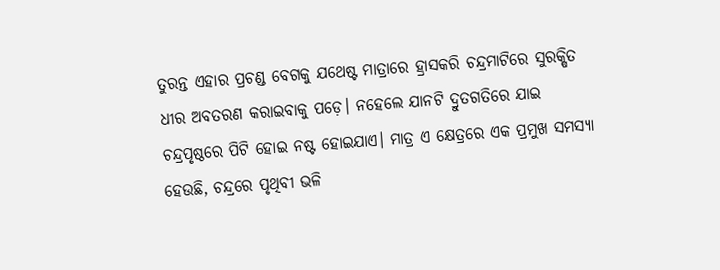ତୁରନ୍ତ ଏହାର ପ୍ରଚଣ୍ଡ ବେଗକୁ ଯଥେଷ୍ଟ ମାତ୍ରାରେ ହ୍ରାସକରି ଚନ୍ଦ୍ରମାଟିରେ ସୁରକ୍ଷିତ ଧୀର ଅବତରଣ କରାଇବାକୁ ପଡ଼େ। ନହେଲେ ଯାନଟି ଦ୍ରୁତଗତିରେ ଯାଇ ଚନ୍ଦ୍ରପୃଷ୍ଠରେ ପିଟି ହୋଇ ନଷ୍ଟ ହୋଇଯାଏ। ମାତ୍ର ଏ କ୍ଷେତ୍ରରେ ଏକ ପ୍ରମୁଖ ସମସ୍ୟା ହେଉଛି, ଚନ୍ଦ୍ରରେ ପୃଥିବୀ ଭଳି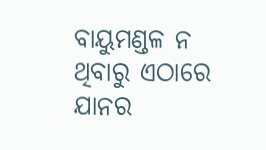ବାୟୁମଣ୍ଡଳ ନ ଥିବାରୁ ଏଠାରେ ଯାନର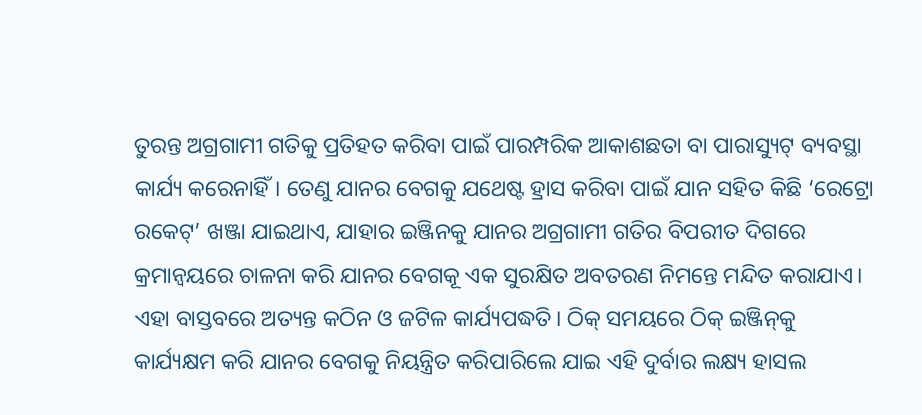ତୁରନ୍ତ ଅଗ୍ରଗାମୀ ଗତିକୁ ପ୍ରତିହତ କରିବା ପାଇଁ ପାରମ୍ପରିକ ଆକାଶଛତା ବା ପାରାସ୍ୟୁଟ୍‌ ବ୍ୟବସ୍ଥା କାର୍ଯ୍ୟ କରେନାହିଁ। ତେଣୁ ଯାନର ବେଗକୁ ଯଥେଷ୍ଟ ହ୍ରାସ କରିବା ପାଇଁ ଯାନ ସହିତ କିଛି ‘ରେଟ୍ରୋ ରକେଟ୍‌’ ଖଞ୍ଜା ଯାଇଥାଏ, ଯାହାର ଇଞ୍ଜିନକୁ ଯାନର ଅଗ୍ରଗାମୀ ଗତିର ବିପରୀତ ଦିଗରେ କ୍ରମାନ୍ବୟରେ ଚାଳନା କରି ଯାନର ବେଗକୂ ଏକ ସୁରକ୍ଷିତ ଅବତରଣ ନିମନ୍ତେ ମନ୍ଦିତ କରାଯାଏ। ଏହା ବାସ୍ତବରେ ଅତ୍ୟନ୍ତ କଠିନ ଓ ଜଟିଳ କାର୍ଯ୍ୟପଦ୍ଧତି। ଠିକ୍‌ ସମୟରେ ଠିକ୍‌ ଇଞ୍ଜିନ୍‌କୁ କାର୍ଯ୍ୟକ୍ଷମ କରି ଯାନର ବେଗକୁ ନିୟନ୍ତ୍ରିତ କରିପାରିଲେ ଯାଇ ଏହି ଦୁର୍ବାର ଲକ୍ଷ୍ୟ ହାସଲ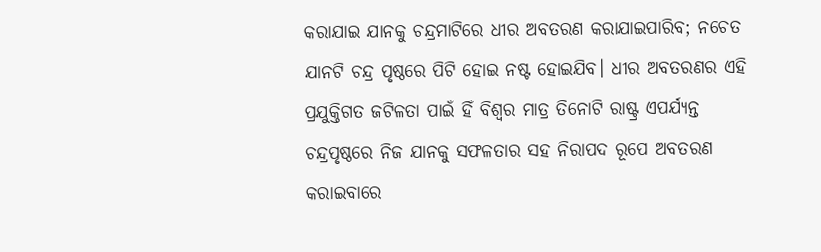କରାଯାଇ ଯାନକୁ ଚନ୍ଦ୍ରମାଟିରେ ଧୀର ଅବତରଣ କରାଯାଇପାରିବ; ନଚେତ ଯାନଟି ଚନ୍ଦ୍ର ପୃଷ୍ଠରେ ପିଟି ହୋଇ ନଷ୍ଟ ହୋଇଯିବ। ଧୀର ଅବତରଣର ଏହି ପ୍ରଯୁକ୍ତିଗତ ଜଟିଳତା ପାଇଁ ହିଁ ବିଶ୍ୱର ମାତ୍ର ତିନୋଟି ରାଷ୍ଟ୍ର ଏପର୍ଯ୍ୟନ୍ତ ଚନ୍ଦ୍ରପୃଷ୍ଠରେ ନିଜ ଯାନକୁ ସଫଳତାର ସହ ନିରାପଦ ରୂପେ ଅବତରଣ କରାଇବାରେ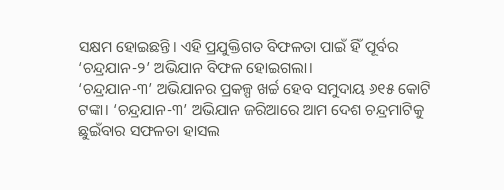ସକ୍ଷମ ହୋଇଛନ୍ତି। ଏହି ପ୍ରଯୁକ୍ତିଗତ ବିଫଳତା ପାଇଁ ହିଁ ପୂର୍ବର ‘ଚନ୍ଦ୍ରଯାନ-୨’ ଅଭିଯାନ ବିଫଳ ହୋଇଗଲା।
‘ଚନ୍ଦ୍ରଯାନ-୩’ ଅଭିଯାନର ପ୍ରକଳ୍ପ ଖର୍ଚ୍ଚ ହେବ ସମୁଦାୟ ୬୧୫ କୋଟି ଟଙ୍କା। ‘ଚନ୍ଦ୍ରଯାନ-୩’ ଅଭିଯାନ ଜରିଆରେ ଆମ ଦେଶ ଚନ୍ଦ୍ରମାଟିକୁ ଛୁଇଁବାର ସଫଳତା ହାସଲ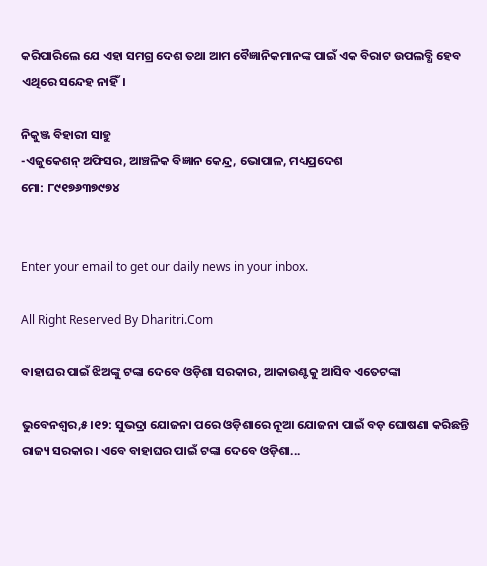କରିପାରିଲେ ଯେ ଏହା ସମଗ୍ର ଦେଶ ତଥା ଆମ ବୈଜ୍ଞାନିକମାନଙ୍କ ପାଇଁ ଏକ ବିରାଟ ଉପଲବ୍ଧି ହେବ ଏଥିରେ ସନ୍ଦେହ ନାହିଁ।

ନିକୁଞ୍ଜ ବିହାରୀ ସାହୁ
-ଏଜୁକେଶନ୍‌ ଅଫିସର, ଆଞ୍ଚଳିକ ବିଜ୍ଞାନ କେନ୍ଦ୍ର, ଭୋପାଳ, ମଧ୍ୟପ୍ରଦେଶ
ମୋ: ୮୯୧୭୬୩୭୯୭୪


Enter your email to get our daily news in your inbox.

All Right Reserved By Dharitri.Com

ବାହାଘର ପାଇଁ ଝିଅଙ୍କୁ ଟଙ୍କା ଦେବେ ଓଡ଼ିଶା ସରକାର, ଆକାଉଣ୍ଟକୁ ଆସିବ ଏତେଟଙ୍କା

ଭୁବେନଶ୍ୱର,୫।୧୨: ସୁଭଦ୍ରା ଯୋଜନା ପରେ ଓଡ଼ିଶାରେ ନୂଆ ଯୋଜନା ପାଇଁ ବଡ଼ ଘୋଷଣା କରିଛନ୍ତି ରାଜ୍ୟ ସରକାର। ଏବେ ବାହାଘର ପାଇଁ ଟଙ୍କା ଦେବେ ଓଡ଼ିଶା...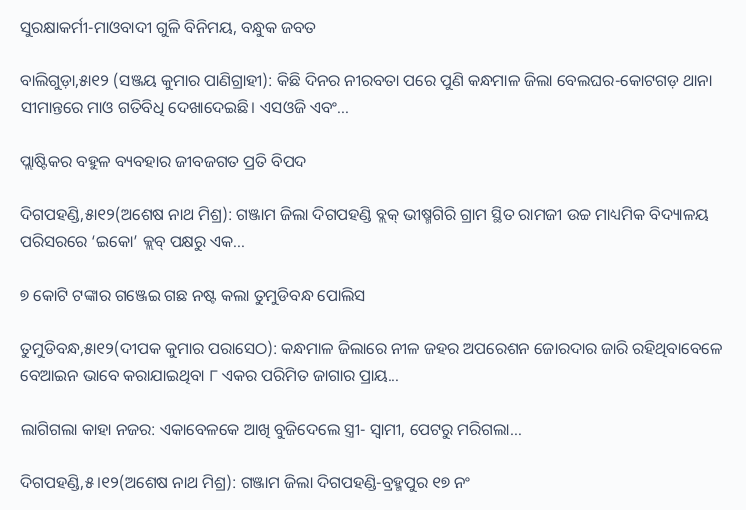ସୁରକ୍ଷାକର୍ମୀ-ମାଓବାଦୀ ଗୁଳି ବିନିମୟ, ବନ୍ଧୁକ ଜବତ

ବାଲିଗୁଡ଼ା,୫ା୧୨ (ସଞ୍ଜୟ କୁମାର ପାଣିଗ୍ରାହୀ): କିଛି ଦିନର ନୀରବତା ପରେ ପୁଣି କନ୍ଧମାଳ ଜିଲା ବେଲଘର-କୋଟଗଡ଼ ଥାନା ସୀମାନ୍ତରେ ମାଓ ଗତିବିଧି ଦେଖାଦେଇଛି। ଏସଓଜି ଏବଂ...

ପ୍ଲାଷ୍ଟିକର ବହୁଳ ବ୍ୟବହାର ଜୀବଜଗତ ପ୍ରତି ବିପଦ

ଦିଗପହଣ୍ଡି,୫ା୧୨(ଅଶେଷ ନାଥ ମିଶ୍ର): ଗଞ୍ଜାମ ଜିଲା ଦିଗପହଣ୍ଡି ବ୍ଲକ୍‌ ଭୀଷ୍ମଗିରି ଗ୍ରାମ ସ୍ଥିତ ରାମଜୀ ଉଚ୍ଚ ମାଧ୍ୟମିକ ବିଦ୍ୟାଳୟ ପରିସରରେ ‘ଇକୋ’ କ୍ଲବ୍‌ ପକ୍ଷରୁ ଏକ...

୭ କୋଟି ଟଙ୍କାର ଗଞ୍ଜେଇ ଗଛ ନଷ୍ଟ କଲା ତୁମୁଡିବନ୍ଧ ପୋଲିସ

ତୁମୁଡିବନ୍ଧ,୫ା୧୨(ଦୀପକ କୁମାର ପରାସେଠ): କନ୍ଧମାଳ ଜିଲାରେ ନୀଳ ଜହର ଅପରେଶନ ଜୋରଦାର ଜାରି ରହିଥିବାବେଳେ ବେଆଇନ ଭାବେ କରାଯାଇଥିବା ୮ ଏକର ପରିମିତ ଜାଗାର ପ୍ରାୟ...

ଲାଗିଗଲା କାହା ନଜର: ଏକାବେଳକେ ଆଖି ବୁଜିଦେଲେ ସ୍ତ୍ରୀ- ସ୍ବାମୀ, ପେଟରୁ ମରିଗଲା…

ଦିଗପହଣ୍ଡି,୫।୧୨(ଅଶେଷ ନାଥ ମିଶ୍ର): ଗଞ୍ଜାମ ଜିଲା ଦିଗପହଣ୍ଡି-ବ୍ରହ୍ମପୁର ୧୭ ନଂ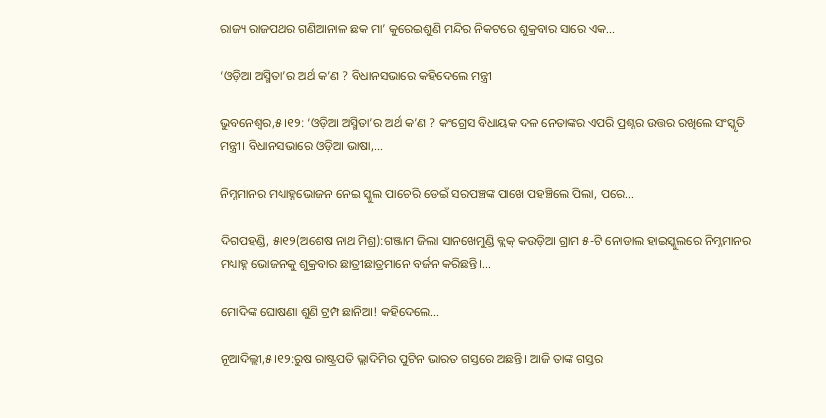ରାଜ୍ୟ ରାଜପଥର ଗଣିଆନାଳ ଛକ ମା’ କୁରେଇଶୁଣି ମନ୍ଦିର ନିକଟରେ ଶୁକ୍ରବାର ସାରେ ଏକ...

‘ଓଡ଼ିଆ ଅସ୍ମିତା’ର ଅର୍ଥ କ’ଣ ? ବିଧାନସଭାରେ କହିଦେଲେ ମନ୍ତ୍ରୀ

ଭୁବନେଶ୍ୱର,୫।୧୨: ‘ଓଡ଼ିଆ ଅସ୍ମିତା’ର ଅର୍ଥ କ’ଣ ? କଂଗ୍ରେସ ବିଧାୟକ ଦଳ ନେତାଙ୍କର ଏପରି ପ୍ରଶ୍ନର ଉତ୍ତର ରଖିଲେ ସଂସ୍କୃତି ମନ୍ତ୍ରୀ। ବିଧାନସଭାରେ ଓଡ଼ିଆ ଭାଷା,...

ନିମ୍ନମାନର ମଧ୍ୟାହ୍ନଭୋଜନ ନେଇ ସ୍କୁଲ ପାଚେରି ଡେଇଁ ସରପଞ୍ଚଙ୍କ ପାଖେ ପହଞ୍ଚିଲେ ପିଲା, ପରେ…

ଦିଗପହଣ୍ଡି, ୫ା୧୨(ଅଶେଷ ନାଥ ମିଶ୍ର):ଗଞ୍ଜାମ ଜିଲା ସାନଖେମୁଣ୍ଡି ବ୍ଲକ୍‌ କଉଡ଼ିଆ ଗ୍ରାମ ୫-ଟି ନୋଡାଲ ହାଇସ୍କୁଲରେ ନିମ୍ନମାନର ମଧ୍ୟାହ୍ନ ଭୋଜନକୁ ଶୁକ୍ରବାର ଛାତ୍ରୀଛାତ୍ରମାନେ ବର୍ଜନ କରିଛନ୍ତି।...

ମୋଦିଙ୍କ ଘୋଷଣା ଶୁଣି ଟ୍ରମ୍ପ ଛାନିଆ! କହିଦେଲେ…

ନୂଆଦିଲ୍ଲୀ,୫।୧୨:ରୁଷ ରାଷ୍ଟ୍ରପତି ଭ୍ଲାଦିମିର ପୁଟିନ ଭାରତ ଗସ୍ତରେ ଅଛନ୍ତି। ଆଜି ତାଙ୍କ ଗସ୍ତର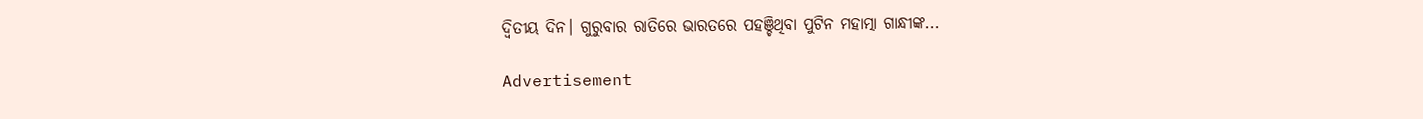ଦ୍ୱିତୀୟ ଦିନ। ଗୁରୁବାର ରାତିରେ ଭାରତରେ ପହଞ୍ଚିଥିବା ପୁଟିନ ମହାତ୍ମା ଗାନ୍ଧୀଙ୍କ...

Advertisement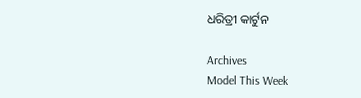ଧରିତ୍ରୀ କାର୍ଟୁନ

Archives
Model This Week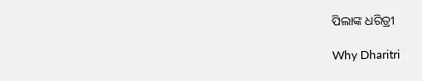ପିଲାଙ୍କ ଧରିତ୍ରୀ

Why Dharitri